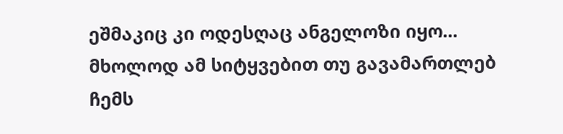ეშმაკიც კი ოდესღაც ანგელოზი იყო... მხოლოდ ამ სიტყვებით თუ გავამართლებ ჩემს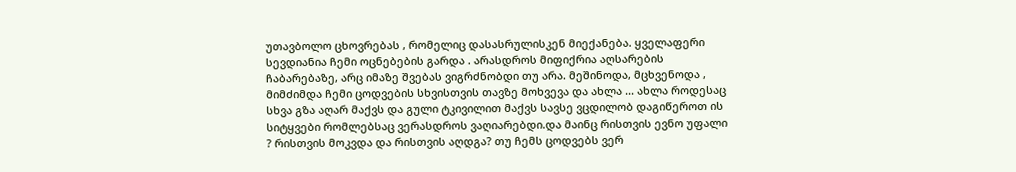უთავბოლო ცხოვრებას , რომელიც დასასრულისკენ მიექანება. ყველაფერი სევდიანია ჩემი ოცნებების გარდა . არასდროს მიფიქრია აღსარების ჩაბარებაზე, არც იმაზე შვებას ვიგრძნობდი თუ არა. მეშინოდა, მცხვენოდა , მიმძიმდა ჩემი ცოდვების სხვისთვის თავზე მოხვევა და ახლა ... ახლა როდესაც სხვა გზა აღარ მაქვს და გული ტკივილით მაქვს სავსე ვცდილობ დაგიწეროთ ის სიტყვები რომლებსაც ვერასდროს ვაღიარებდი.და მაინც რისთვის ევნო უფალი ? რისთვის მოკვდა და რისთვის აღდგა? თუ ჩემს ცოდვებს ვერ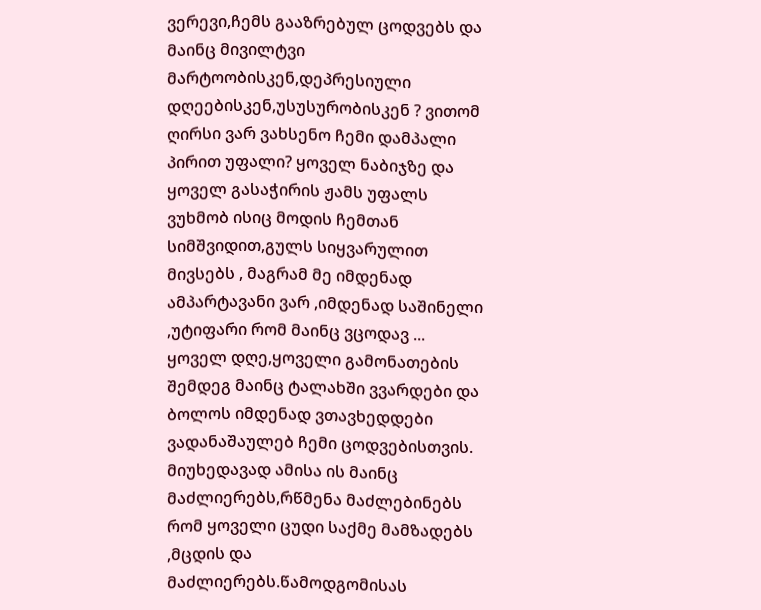ვერევი,ჩემს გააზრებულ ცოდვებს და მაინც მივილტვი მარტოობისკენ,დეპრესიული დღეებისკენ,უსუსურობისკენ ? ვითომ ღირსი ვარ ვახსენო ჩემი დამპალი პირით უფალი? ყოველ ნაბიჯზე და ყოველ გასაჭირის ჟამს უფალს ვუხმობ ისიც მოდის ჩემთან სიმშვიდით,გულს სიყვარულით მივსებს , მაგრამ მე იმდენად ამპარტავანი ვარ ,იმდენად საშინელი ,უტიფარი რომ მაინც ვცოდავ ... ყოველ დღე,ყოველი გამონათების შემდეგ მაინც ტალახში ვვარდები და ბოლოს იმდენად ვთავხედდები ვადანაშაულებ ჩემი ცოდვებისთვის. მიუხედავად ამისა ის მაინც მაძლიერებს,რწმენა მაძლებინებს რომ ყოველი ცუდი საქმე მამზადებს ,მცდის და მაძლიერებს.წამოდგომისას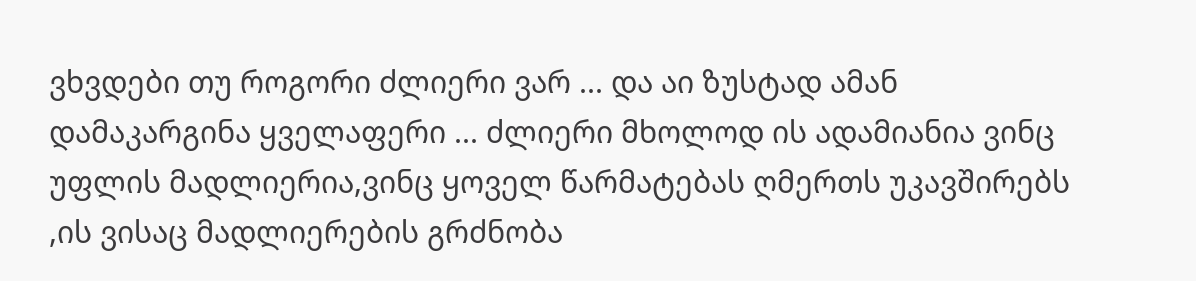ვხვდები თუ როგორი ძლიერი ვარ ... და აი ზუსტად ამან დამაკარგინა ყველაფერი ... ძლიერი მხოლოდ ის ადამიანია ვინც უფლის მადლიერია,ვინც ყოველ წარმატებას ღმერთს უკავშირებს ,ის ვისაც მადლიერების გრძნობა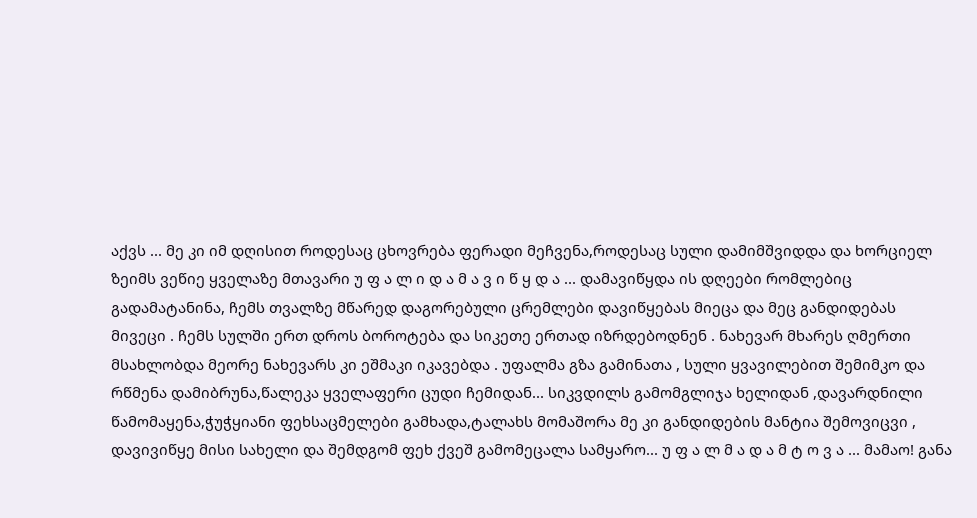აქვს ... მე კი იმ დღისით როდესაც ცხოვრება ფერადი მეჩვენა,როდესაც სული დამიმშვიდდა და ხორციელ ზეიმს ვეწიე ყველაზე მთავარი უ ფ ა ლ ი დ ა მ ა ვ ი წ ყ დ ა ... დამავიწყდა ის დღეები რომლებიც გადამატანინა, ჩემს თვალზე მწარედ დაგორებული ცრემლები დავიწყებას მიეცა და მეც განდიდებას მივეცი . ჩემს სულში ერთ დროს ბოროტება და სიკეთე ერთად იზრდებოდნენ . ნახევარ მხარეს ღმერთი მსახლობდა მეორე ნახევარს კი ეშმაკი იკავებდა . უფალმა გზა გამინათა , სული ყვავილებით შემიმკო და რწმენა დამიბრუნა,წალეკა ყველაფერი ცუდი ჩემიდან... სიკვდილს გამომგლიჯა ხელიდან ,დავარდნილი წამომაყენა,ჭუჭყიანი ფეხსაცმელები გამხადა,ტალახს მომაშორა მე კი განდიდების მანტია შემოვიცვი , დავივიწყე მისი სახელი და შემდგომ ფეხ ქვეშ გამომეცალა სამყარო... უ ფ ა ლ მ ა დ ა მ ტ ო ვ ა ... მამაო! განა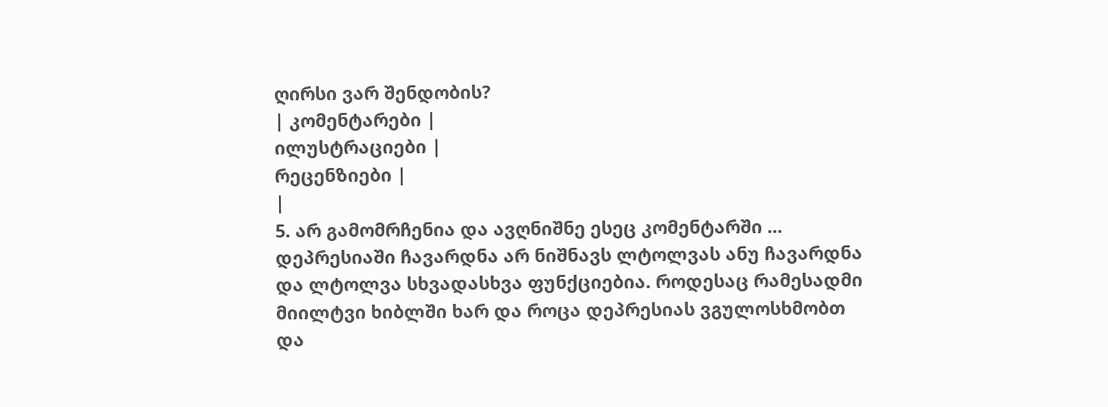ღირსი ვარ შენდობის?
| კომენტარები |
ილუსტრაციები |
რეცენზიები |
|
5. არ გამომრჩენია და ავღნიშნე ესეც კომენტარში ... დეპრესიაში ჩავარდნა არ ნიშნავს ლტოლვას ანუ ჩავარდნა და ლტოლვა სხვადასხვა ფუნქციებია. როდესაც რამესადმი მიილტვი ხიბლში ხარ და როცა დეპრესიას ვგულოსხმობთ და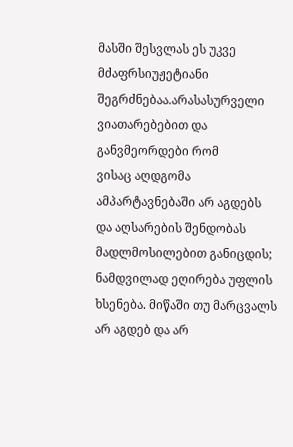მასში შესვლას ეს უკვე მძაფრსიუჟეტიანი შეგრძნებაა.არასასურველი ვიათარებებით და განვმეორდები რომ
ვისაც აღდგომა ამპარტავნებაში არ აგდებს და აღსარების შენდობას მადლმოსილებით განიცდის; ნამდვილად ეღირება უფლის ხსენება. მიწაში თუ მარცვალს არ აგდებ და არ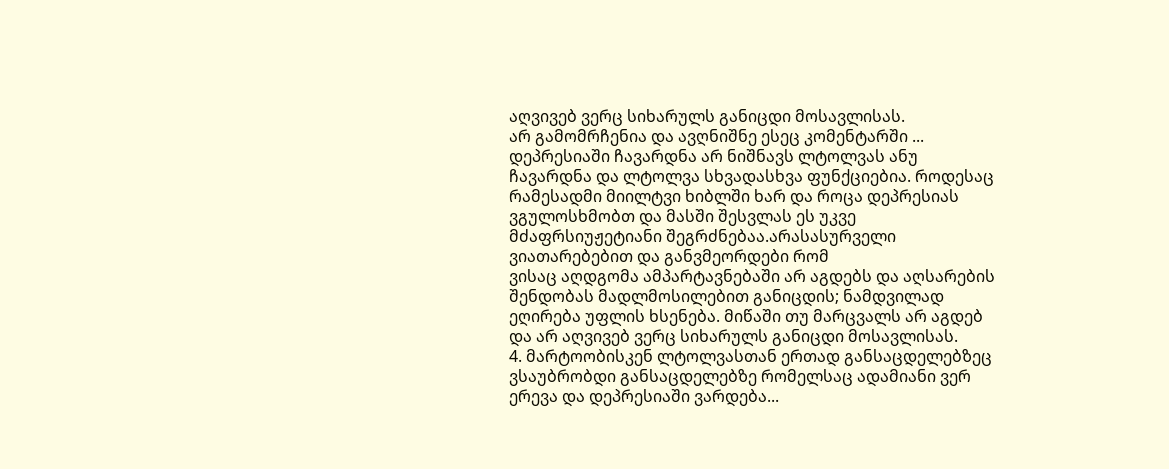აღვივებ ვერც სიხარულს განიცდი მოსავლისას.
არ გამომრჩენია და ავღნიშნე ესეც კომენტარში ... დეპრესიაში ჩავარდნა არ ნიშნავს ლტოლვას ანუ ჩავარდნა და ლტოლვა სხვადასხვა ფუნქციებია. როდესაც რამესადმი მიილტვი ხიბლში ხარ და როცა დეპრესიას ვგულოსხმობთ და მასში შესვლას ეს უკვე მძაფრსიუჟეტიანი შეგრძნებაა.არასასურველი ვიათარებებით და განვმეორდები რომ
ვისაც აღდგომა ამპარტავნებაში არ აგდებს და აღსარების შენდობას მადლმოსილებით განიცდის; ნამდვილად ეღირება უფლის ხსენება. მიწაში თუ მარცვალს არ აგდებ და არ აღვივებ ვერც სიხარულს განიცდი მოსავლისას.
4. მარტოობისკენ ლტოლვასთან ერთად განსაცდელებზეც ვსაუბრობდი განსაცდელებზე რომელსაც ადამიანი ვერ ერევა და დეპრესიაში ვარდება...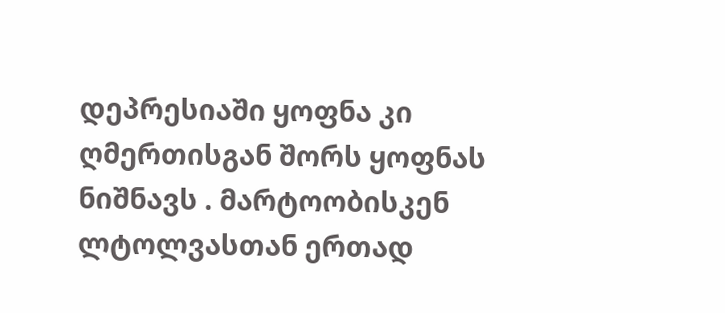დეპრესიაში ყოფნა კი ღმერთისგან შორს ყოფნას ნიშნავს . მარტოობისკენ ლტოლვასთან ერთად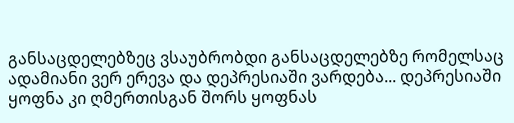განსაცდელებზეც ვსაუბრობდი განსაცდელებზე რომელსაც ადამიანი ვერ ერევა და დეპრესიაში ვარდება... დეპრესიაში ყოფნა კი ღმერთისგან შორს ყოფნას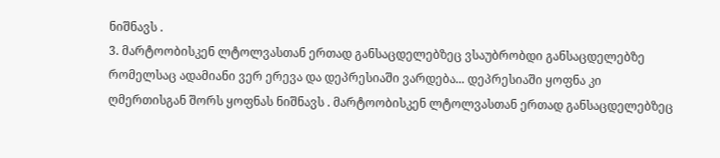ნიშნავს .
3. მარტოობისკენ ლტოლვასთან ერთად განსაცდელებზეც ვსაუბრობდი განსაცდელებზე რომელსაც ადამიანი ვერ ერევა და დეპრესიაში ვარდება... დეპრესიაში ყოფნა კი ღმერთისგან შორს ყოფნას ნიშნავს . მარტოობისკენ ლტოლვასთან ერთად განსაცდელებზეც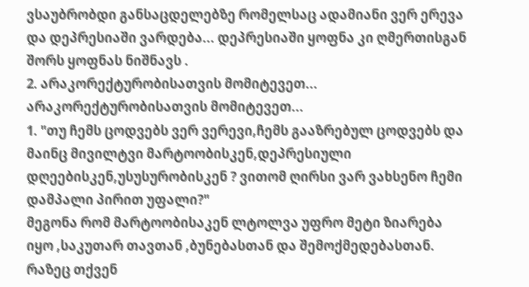ვსაუბრობდი განსაცდელებზე რომელსაც ადამიანი ვერ ერევა და დეპრესიაში ვარდება... დეპრესიაში ყოფნა კი ღმერთისგან შორს ყოფნას ნიშნავს .
2. არაკორექტურობისათვის მომიტევეთ... არაკორექტურობისათვის მომიტევეთ...
1. "თუ ჩემს ცოდვებს ვერ ვერევი,ჩემს გააზრებულ ცოდვებს და მაინც მივილტვი მარტოობისკენ,დეპრესიული დღეებისკენ,უსუსურობისკენ ? ვითომ ღირსი ვარ ვახსენო ჩემი დამპალი პირით უფალი?"
მეგონა რომ მარტოობისაკენ ლტოლვა უფრო მეტი ზიარება იყო ,საკუთარ თავთან ,ბუნებასთან და შემოქმედებასთან.
რაზეც თქვენ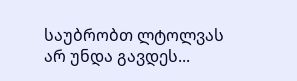საუბრობთ ლტოლვას არ უნდა გავდეს...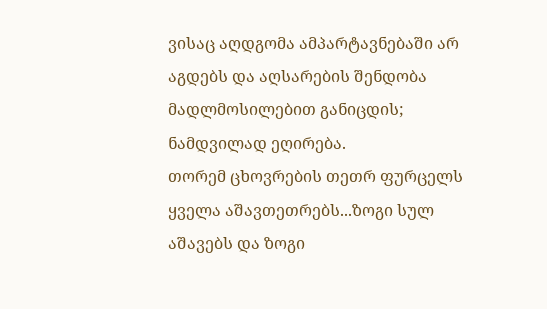ვისაც აღდგომა ამპარტავნებაში არ აგდებს და აღსარების შენდობა მადლმოსილებით განიცდის; ნამდვილად ეღირება.
თორემ ცხოვრების თეთრ ფურცელს ყველა აშავთეთრებს...ზოგი სულ აშავებს და ზოგი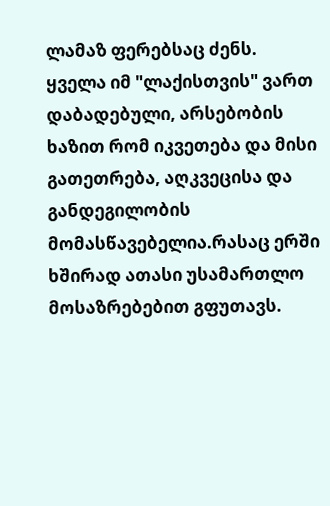ლამაზ ფერებსაც ძენს.
ყველა იმ "ლაქისთვის" ვართ დაბადებული, არსებობის ხაზით რომ იკვეთება და მისი გათეთრება, აღკვეცისა და განდეგილობის მომასწავებელია.რასაც ერში ხშირად ათასი უსამართლო მოსაზრებებით გფუთავს.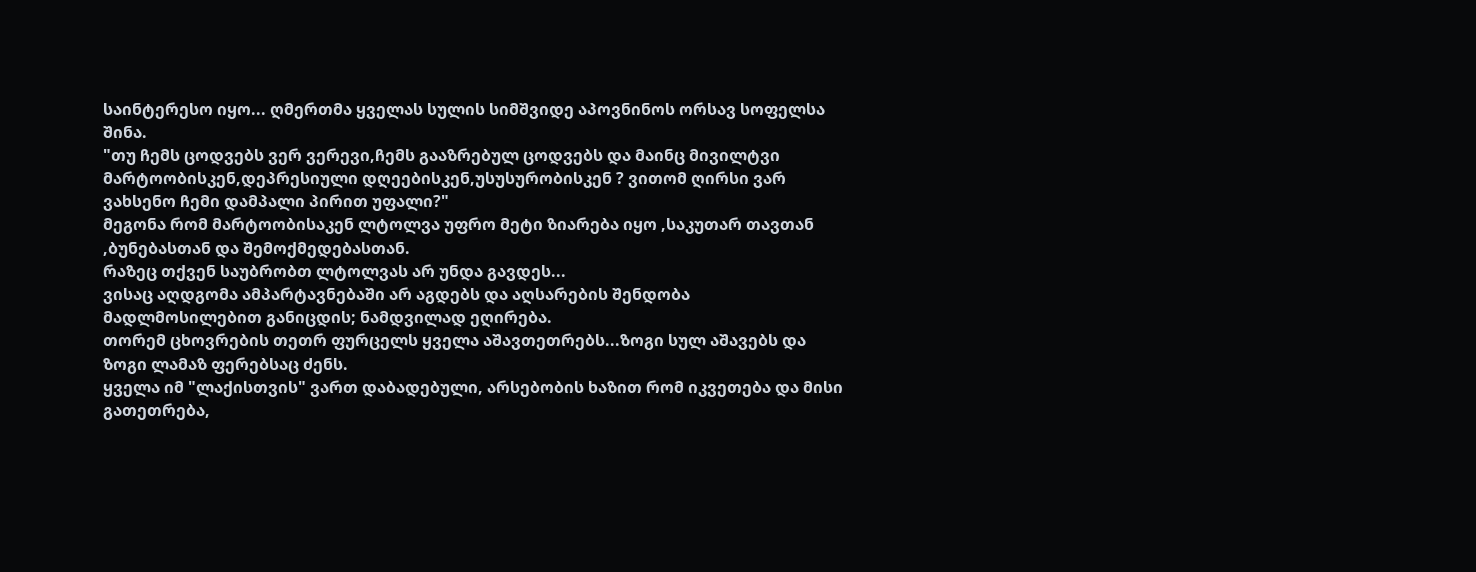საინტერესო იყო... ღმერთმა ყველას სულის სიმშვიდე აპოვნინოს ორსავ სოფელსა შინა.
"თუ ჩემს ცოდვებს ვერ ვერევი,ჩემს გააზრებულ ცოდვებს და მაინც მივილტვი მარტოობისკენ,დეპრესიული დღეებისკენ,უსუსურობისკენ ? ვითომ ღირსი ვარ ვახსენო ჩემი დამპალი პირით უფალი?"
მეგონა რომ მარტოობისაკენ ლტოლვა უფრო მეტი ზიარება იყო ,საკუთარ თავთან ,ბუნებასთან და შემოქმედებასთან.
რაზეც თქვენ საუბრობთ ლტოლვას არ უნდა გავდეს...
ვისაც აღდგომა ამპარტავნებაში არ აგდებს და აღსარების შენდობა მადლმოსილებით განიცდის; ნამდვილად ეღირება.
თორემ ცხოვრების თეთრ ფურცელს ყველა აშავთეთრებს...ზოგი სულ აშავებს და ზოგი ლამაზ ფერებსაც ძენს.
ყველა იმ "ლაქისთვის" ვართ დაბადებული, არსებობის ხაზით რომ იკვეთება და მისი გათეთრება,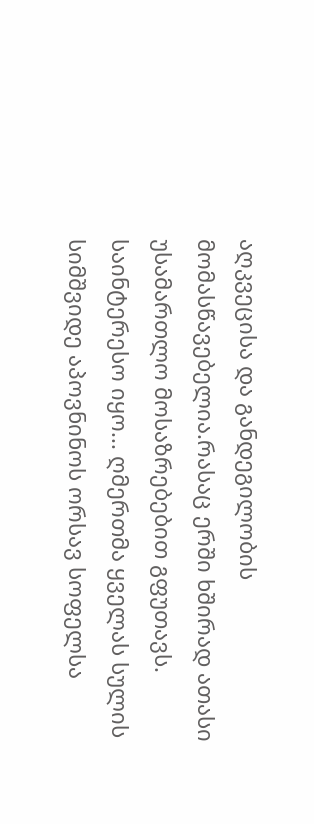აღკვეცისა და განდეგილობის მომასწავებელია.რასაც ერში ხშირად ათასი უსამართლო მოსაზრებებით გფუთავს.
საინტერესო იყო... ღმერთმა ყველას სულის სიმშვიდე აპოვნინოს ორსავ სოფელსა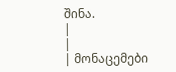შინა.
|
|
| მონაცემები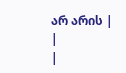არ არის |
|
|